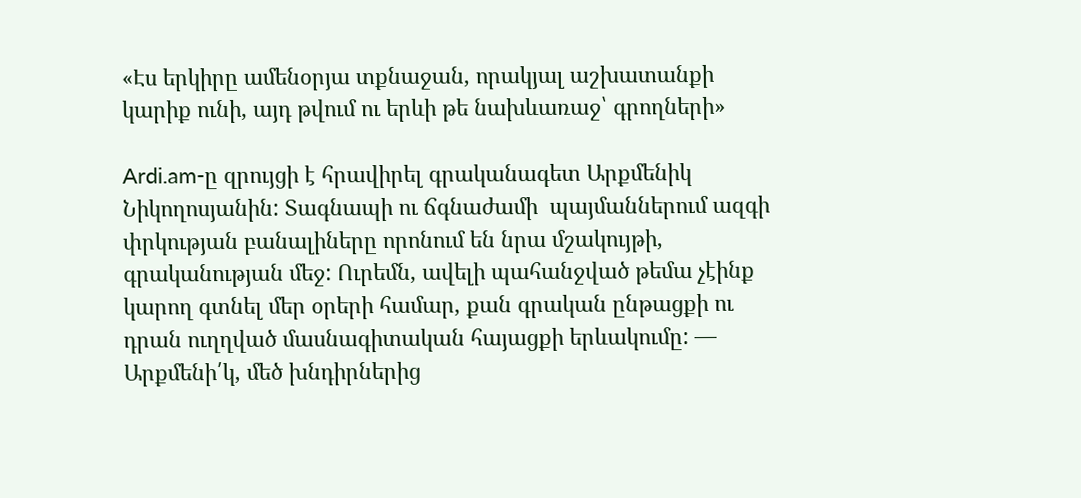«Էս երկիրը ամենօրյա տքնաջան, որակյալ աշխատանքի կարիք ունի, այդ թվում ու երևի թե նախևառաջ՝ գրողների»

Ardi.am-ը զրույցի է հրավիրել գրականագետ Արքմենիկ Նիկողոսյանին: Տագնապի ու ճգնաժամի  պայմաններում ազգի փրկության բանալիները որոնում են նրա մշակույթի, գրականության մեջ: Ուրեմն, ավելի պահանջված թեմա չէինք կարող գտնել մեր օրերի համար, քան գրական ընթացքի ու դրան ուղղված մասնագիտական հայացքի երևակումը: — Արքմենի՛կ, մեծ խնդիրներից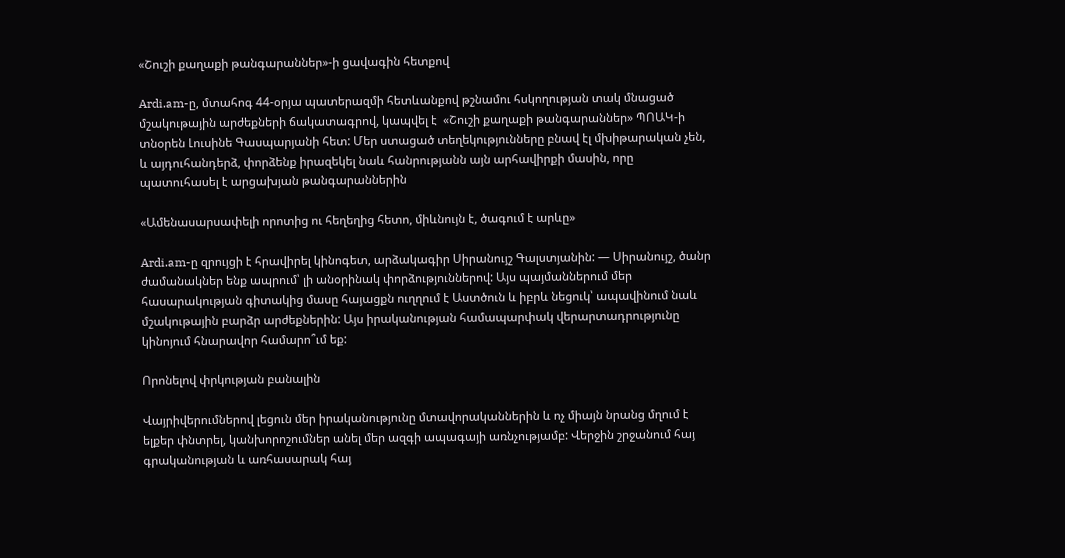«Շուշի քաղաքի թանգարաններ»-ի ցավագին հետքով

Ardi.am-ը, մտահոգ 44-օրյա պատերազմի հետևանքով թշնամու հսկողության տակ մնացած մշակութային արժեքների ճակատագրով, կապվել է  «Շուշի քաղաքի թանգարաններ» ՊՈԱԿ-ի տնօրեն Լուսինե Գասպարյանի հետ: Մեր ստացած տեղեկությունները բնավ էլ մխիթարական չեն, և այդուհանդերձ, փորձենք իրազեկել նաև հանրությանն այն արհավիրքի մասին, որը պատուհասել է արցախյան թանգարաններին

«Ամենասարսափելի որոտից ու հեղեղից հետո, միևնույն է, ծագում է արևը»

Ardi.am-ը զրույցի է հրավիրել կինոգետ, արձակագիր Սիրանույշ Գալստյանին: — Սիրանույշ, ծանր ժամանակներ ենք ապրում՝ լի անօրինակ փորձություններով: Այս պայմաններում մեր հասարակության գիտակից մասը հայացքն ուղղում է Աստծուն և իբրև նեցուկ՝ ապավինում նաև մշակութային բարձր արժեքներին: Այս իրականության համապարփակ վերարտադրությունը կինոյում հնարավոր համարո՞ւմ եք:

Որոնելով փրկության բանալին

Վայրիվերումներով լեցուն մեր իրականությունը մտավորականներին և ոչ միայն նրանց մղում է ելքեր փնտրել, կանխորոշումներ անել մեր ազգի ապագայի առնչությամբ: Վերջին շրջանում հայ գրականության և առհասարակ հայ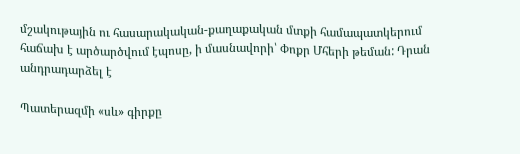մշակութային ու հասարակական-քաղաքական մտքի համապատկերում հաճախ է արծարծվում էպոսը, ի մասնավորի՝ Փոքր Մհերի թեման: Դրան անդրադարձել է

Պատերազմի «սև» գիրքը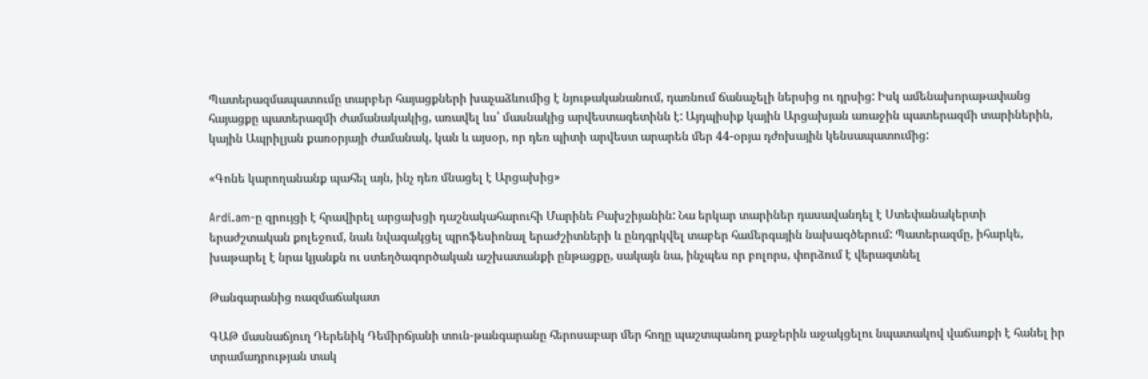Պատերազմապատումը տարբեր հայացքների խաչաձևումից է նյութականանում, դառնում ճանաչելի ներսից ու դրսից: Իսկ ամենախորաթափանց հայացքը պատերազմի ժամանակակից, առավել ևս՝ մասնակից արվեստագետինն է: Այդպիսիք կային Արցախյան առաջին պատերազմի տարիներին, կային Ապրիլյան քառօրյայի ժամանակ, կան և այսօր, որ դեռ պիտի արվեստ արարեն մեր 44-օրյա դժոխային կենսապատումից:

«Գոնե կարողանանք պահել այն, ինչ դեռ մնացել է Արցախից»

Ardi.am-ը զրույցի է հրավիրել արցախցի դաշնակահարուհի Մարինե Բախշիյանին: Նա երկար տարիներ դասավանդել է Ստեփանակերտի երաժշտական քոլեջում, նաև նվագակցել պրոֆեսիոնալ երաժշիտների և ընդգրկվել տաբեր համերգային նախագծերում: Պատերազմը, իհարկե, խաթարել է նրա կյանքն ու ստեղծագործական աշխատանքի ընթացքը, սակայն նա, ինչպես որ բոլորս, փորձում է վերագտնել

Թանգարանից ռազմաճակատ

ԳԱԹ մասնաճյուղ Դերենիկ Դեմիրճյանի տուն-թանգարանը հերոսաբար մեր հողը պաշտպանող քաջերին աջակցելու նպատակով վաճառքի է հանել իր տրամադրության տակ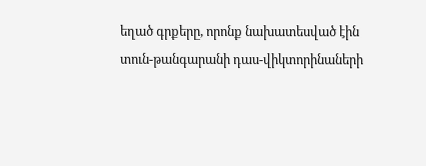եղած գրքերը, որոնք նախատեսված էին տուն-թանգարանի դաս-վիկտորինաների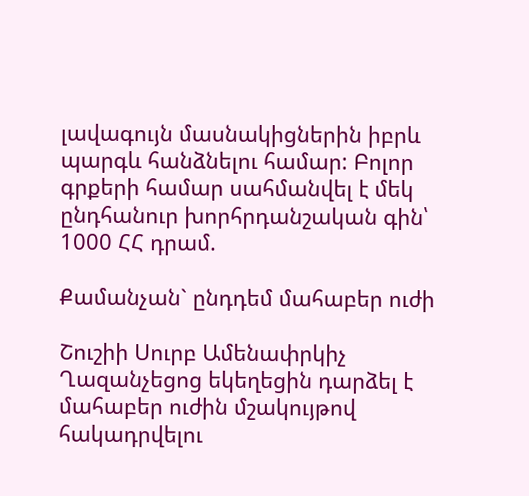լավագույն մասնակիցներին իբրև պարգև հանձնելու համար: Բոլոր գրքերի համար սահմանվել է մեկ ընդհանուր խորհրդանշական գին՝ 1000 ՀՀ դրամ.

Քամանչան` ընդդեմ մահաբեր ուժի

Շուշիի Սուրբ Ամենափրկիչ Ղազանչեցոց եկեղեցին դարձել է մահաբեր ուժին մշակույթով հակադրվելու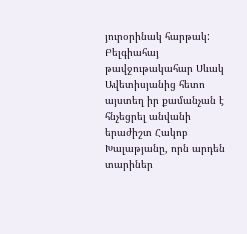յուրօրինակ հարթակ: Բելգիահայ թավջութակահար Սևակ Ավետիսյանից հետո այստեղ իր քամանչան է հնչեցրել անվանի երաժիշտ Հակոբ Խալաթյանը, որն արդեն տարիներ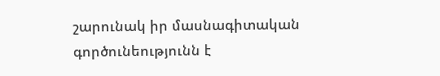շարունակ իր մասնագիտական գործունեությունն է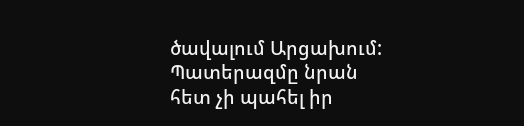ծավալում Արցախում: Պատերազմը նրան հետ չի պահել իր